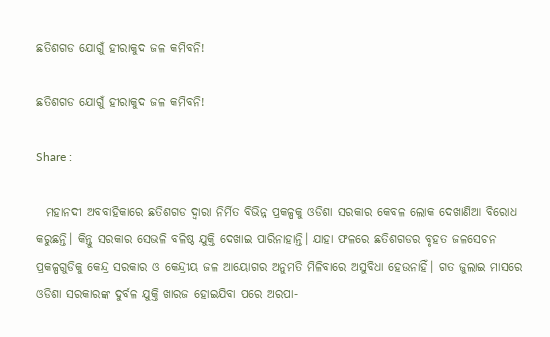ଛତିଶଗଡ ଯୋଗୁଁ ହୀରାକୁଦ ଜଳ କମିବନି!

ଛତିଶଗଡ ଯୋଗୁଁ ହୀରାକୁଦ ଜଳ କମିବନି!

Share :

  ମହାନଦୀ ଅବବାହିକାରେ ଛତିଶଗଡ ଦ୍ୱାରା ନିର୍ମିତ ବିଭିନ୍ନ ପ୍ରକଳ୍ପକୁ ଓଡିଶା ସରକାର କେବଳ ଲୋକ ଦେଖାଣିଆ ବିରୋଧ କରୁଛନ୍ତି। କିନ୍ତୁ ସରକାର ସେଭଳି ବଳିଷ୍ଠ ଯୁକ୍ତି ଦେଖାଇ ପାରିନାହାନ୍ତି। ଯାହା ଫଳରେ ଛତିଶଗଡର ବୃହତ ଜଳସେଚନ ପ୍ରକଳ୍ପଗୁଡିକୁ କେନ୍ଦ୍ର ସରକାର ଓ କେନ୍ଦ୍ରୀୟ ଜଳ ଆୟୋଗର ଅନୁମତି ମିଳିବାରେ ଅସୁବିଧା ହେଉନାହିଁ। ଗତ ଜୁଲାଇ ମାସରେ ଓଡିଶା ସରକାରଙ୍କ ଦୁର୍ବଳ ଯୁକ୍ତି ଖାରଜ ହୋଇଯିବା ପରେ ଅରପା-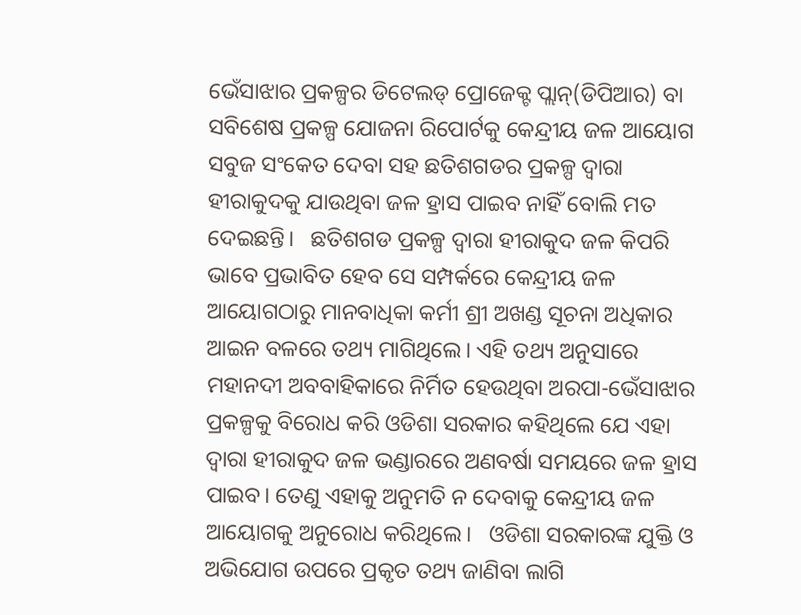ଭେଁସାଝାର ପ୍ରକଳ୍ପର ଡିଟେଲଡ‌୍‍ ପ୍ରୋଜେକ୍ଟ ପ୍ଲାନ‌୍‍(ଡିପିଆର) ବା ସବିଶେଷ ପ୍ରକଳ୍ପ ଯୋଜନା ରିପୋର୍ଟକୁ କେନ୍ଦ୍ରୀୟ ଜଳ ଆୟୋଗ ସବୁଜ ସଂକେତ ଦେବା ସହ ଛତିଶଗଡର ପ୍ରକଳ୍ପ ଦ୍ୱାରା ହୀରାକୁଦକୁ ଯାଉଥିବା ଜଳ ହ୍ରାସ ପାଇବ ନାହିଁ ବୋଲି ମତ ଦେଇଛନ୍ତି।   ଛତିଶଗଡ ପ୍ରକଳ୍ପ ଦ୍ୱାରା ହୀରାକୁଦ ଜଳ କିପରି ଭାବେ ପ୍ରଭାବିତ ହେବ ସେ ସମ୍ପର୍କରେ କେନ୍ଦ୍ରୀୟ ଜଳ ଆୟୋଗଠାରୁ ମାନବାଧିକା କର୍ମୀ ଶ୍ରୀ ଅଖଣ୍ଡ ସୂଚନା ଅଧିକାର ଆଇନ ବଳରେ ତଥ୍ୟ ମାଗିଥିଲେ। ଏହି ତଥ୍ୟ ଅନୁସାରେ ମହାନଦୀ ଅବବାହିକାରେ ନିର୍ମିତ ହେଉଥିବା ଅରପା-ଭେଁସାଝାର ପ୍ରକଳ୍ପକୁ ବିରୋଧ କରି ଓଡିଶା ସରକାର କହିଥିଲେ ଯେ ଏହା ଦ୍ୱାରା ହୀରାକୁଦ ଜଳ ଭଣ୍ଡାରରେ ଅଣବର୍ଷା ସମୟରେ ଜଳ ହ୍ରାସ ପାଇବ। ତେଣୁ ଏହାକୁ ଅନୁମତି ନ ଦେବାକୁ କେନ୍ଦ୍ରୀୟ ଜଳ ଆୟୋଗକୁ ଅନୁରୋଧ କରିଥିଲେ।   ଓଡିଶା ସରକାରଙ୍କ ଯୁକ୍ତି ଓ ଅଭିଯୋଗ ଉପରେ ପ୍ରକୃତ ତଥ୍ୟ ଜାଣିବା ଲାଗି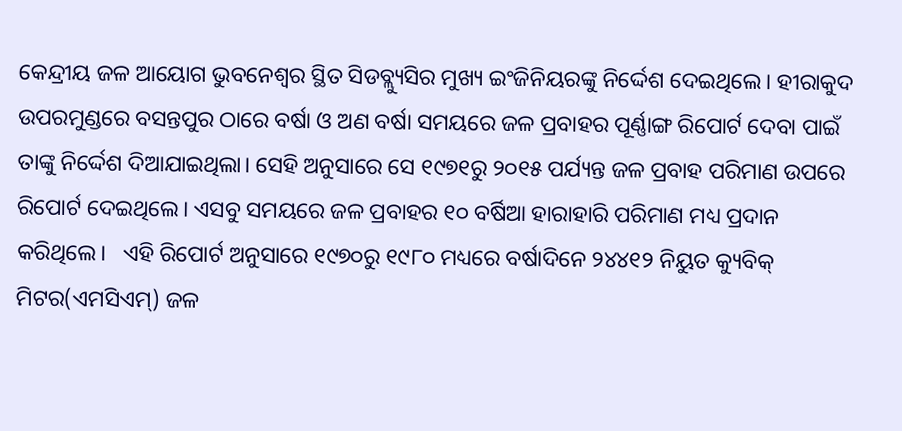କେନ୍ଦ୍ରୀୟ ଜଳ ଆୟୋଗ ଭୁବନେଶ୍ୱର ସ୍ଥିତ ସିଡବ୍ଲ୍ୟୁସିର ମୁଖ୍ୟ ଇଂଜିନିୟରଙ୍କୁ ନିର୍ଦ୍ଦେଶ ଦେଇଥିଲେ। ହୀରାକୁଦ ଉପରମୁଣ୍ଡରେ ବସନ୍ତପୁର ଠାରେ ବର୍ଷା ଓ ଅଣ ବର୍ଷା ସମୟରେ ଜଳ ପ୍ରବାହର ପୂର୍ଣ୍ଣାଙ୍ଗ ରିପୋର୍ଟ ଦେବା ପାଇଁ ତାଙ୍କୁ ନିର୍ଦ୍ଦେଶ ଦିଆଯାଇଥିଲା। ସେହି ଅନୁସାରେ ସେ ୧୯୭୧ରୁ ୨୦୧୫ ପର୍ଯ୍ୟନ୍ତ ଜଳ ପ୍ରବାହ ପରିମାଣ ଉପରେ ରିପୋର୍ଟ ଦେଇଥିଲେ। ଏସବୁ ସମୟରେ ଜଳ ପ୍ରବାହର ୧୦ ବର୍ଷିଆ ହାରାହାରି ପରିମାଣ ମଧ୍ୟ ପ୍ରଦାନ କରିଥିଲେ।   ଏହି ରିପୋର୍ଟ ଅନୁସାରେ ୧୯୭୦ରୁ ୧୯୮୦ ମଧ୍ୟରେ ବର୍ଷାଦିନେ ୨୪୪୧୨ ନିୟୁତ କ୍ୟୁବିକ‌୍‍ ମିଟର(ଏମସିଏମ‌୍‍) ଜଳ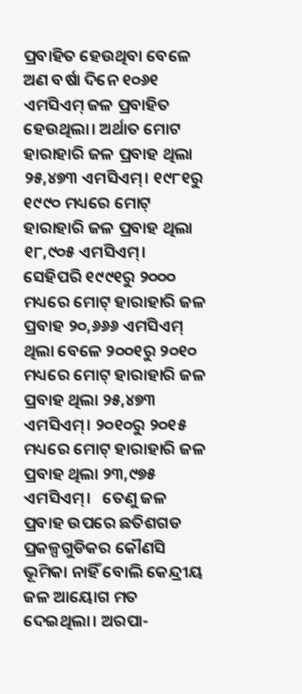ପ୍ରବାହିତ ହେଉଥିବା ବେଳେ ଅଣ ବର୍ଷା ଦିନେ ୧୦୬୧ ଏମସିଏମ‌୍‍ ଜଳ ପ୍ରବାହିତ ହେଉଥିଲା। ଅର୍ଥାତ ମୋଟ ହାରାହାରି ଜଳ ପ୍ରବାହ ଥିଲା ୨୫,୪୭୩ ଏମସିଏମ‌୍‍। ୧୯୮୧ରୁ ୧୯୯୦ ମଧ୍ୟରେ ମୋଟ‌୍‍ ହାରାହାରି ଜଳ ପ୍ରବାହ ଥିଲା ୧୮,୯୦୫ ଏମସିଏମ‌୍‍। ସେହିପରି ୧୯୯୧ରୁ ୨୦୦୦ ମଧ୍ୟରେ ମୋଟ‌୍‍ ହାରାହାରି ଜଳ ପ୍ରବାହ ୨୦,୬୬୬ ଏମସିଏମ‌୍‍ ଥିଲା ବେଳେ ୨୦୦୧ରୁ ୨୦୧୦ ମଧ୍ୟରେ ମୋଟ‌୍‍ ହାରାହାରି ଜଳ ପ୍ରବାହ ଥିଲା ୨୫,୪୭୩ ଏମସିଏମ‌୍‍। ୨୦୧୦ରୁ ୨୦୧୫ ମଧ୍ୟରେ ମୋଟ‌୍‍ ହାରାହାରି ଜଳ ପ୍ରବାହ ଥିଲା ୨୩,୯୭୫ ଏମସିଏମ‌୍‍।   ତେଣୁ ଜଳ ପ୍ରବାହ ଉପରେ ଛତିଶଗଡ ପ୍ରକଳ୍ପଗୁଡିକର କୌଣସି ଭୂମିକା ନାହିଁ ବୋଲି କେନ୍ଦ୍ରୀୟ ଜଳ ଆୟୋଗ ମତ ଦେଇଥିଲା। ଅରପା-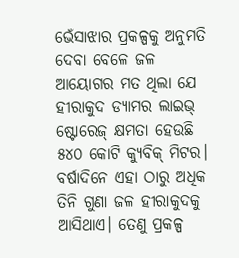ଭେଁସାଝାର ପ୍ରକଳ୍ପକୁ ଅନୁମତି ଦେବା ବେଳେ ଜଳ ଆୟୋଗର ମତ ଥିଲା ଯେ ହୀରାକୁଦ ଡ୍ୟାମର ଲାଇଭ୍‌ ଷ୍ଟୋରେଜ୍‌ କ୍ଷମତା ହେଉଛି ୫୪୦ କୋଟି କ୍ୟୁବିକ‌୍‍ ମିଟର। ବର୍ଷାଦିନେ ଏହା ଠାରୁ ଅଧିକ ତିନି ଗୁଣା ଜଳ ହୀରାକୁଦକୁ ଆସିଥାଏ। ତେଣୁ ପ୍ରକଳ୍ପ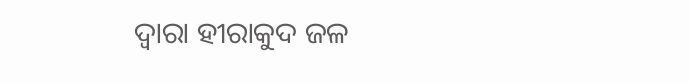ଦ୍ୱାରା ହୀରାକୁଦ ଜଳ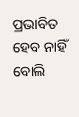ପ୍ରଭାବିତ ହେବ ନାହିଁ ବୋଲି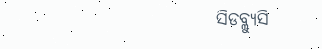ସିଡବ୍ଲ୍ୟୁସି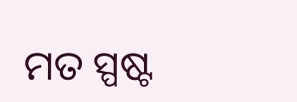ମତ ସ୍ପଷ୍ଟ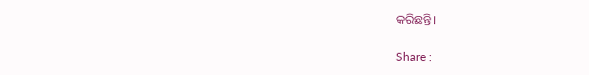କରିଛନ୍ତି।

Share :